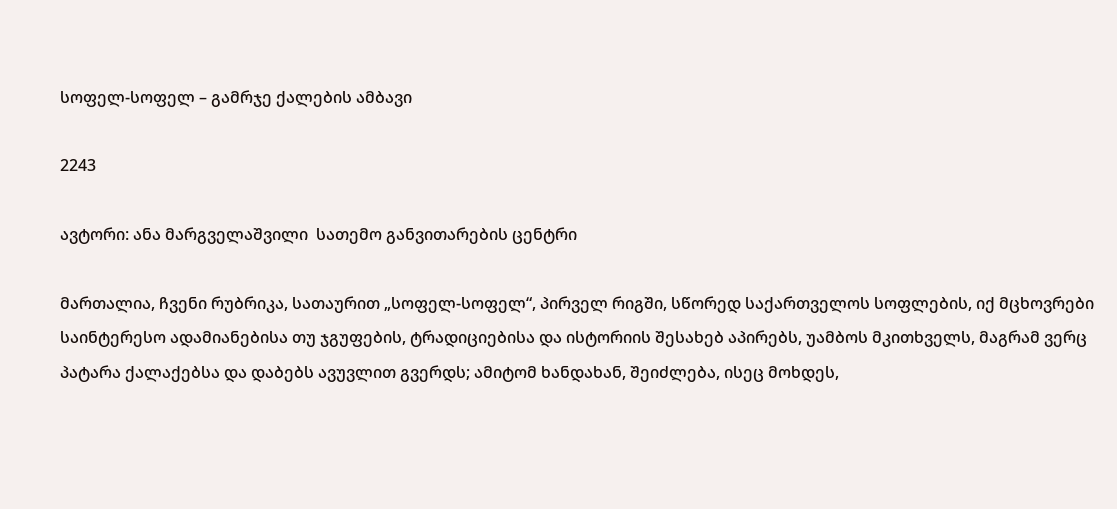სოფელ-სოფელ – გამრჯე ქალების ამბავი

2243

ავტორი: ანა მარგველაშვილი  სათემო განვითარების ცენტრი

მართალია, ჩვენი რუბრიკა, სათაურით „სოფელ-სოფელ“, პირველ რიგში, სწორედ საქართველოს სოფლების, იქ მცხოვრები საინტერესო ადამიანებისა თუ ჯგუფების, ტრადიციებისა და ისტორიის შესახებ აპირებს, უამბოს მკითხველს, მაგრამ ვერც პატარა ქალაქებსა და დაბებს ავუვლით გვერდს; ამიტომ ხანდახან, შეიძლება, ისეც მოხდეს,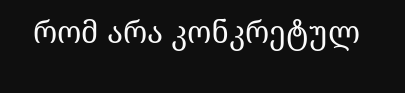რომ არა კონკრეტულ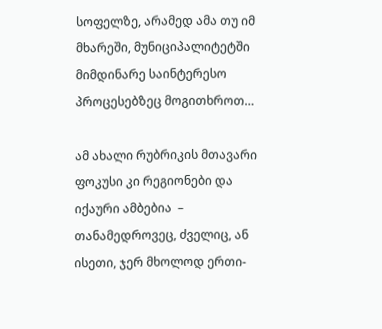სოფელზე, არამედ ამა თუ იმ მხარეში, მუნიციპალიტეტში მიმდინარე საინტერესო პროცესებზეც მოგითხროთ…

ამ ახალი რუბრიკის მთავარი ფოკუსი კი რეგიონები და იქაური ამბებია  –  თანამედროვეც, ძველიც, ან ისეთი, ჯერ მხოლოდ ერთი-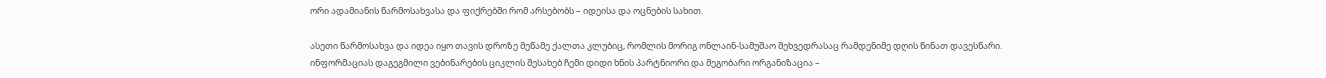ორი ადამიანის წარმოსახვასა და ფიქრებში რომ არსებობს – იდეისა და ოცნების სახით.

ასეთი წარმოსახვა და იდეა იყო თავის დროზე მეწამე ქალთა კლუბიც, რომლის მორიგ ონლაინ-სამუშაო შეხვედრასაც რამდენიმე დღის წინათ დავესწარი. ინფორმაციას დაგეგმილი ვებინარების ციკლის შესახებ ჩემი დიდი ხნის პარტნიორი და მეგობარი ორგანიზაცია –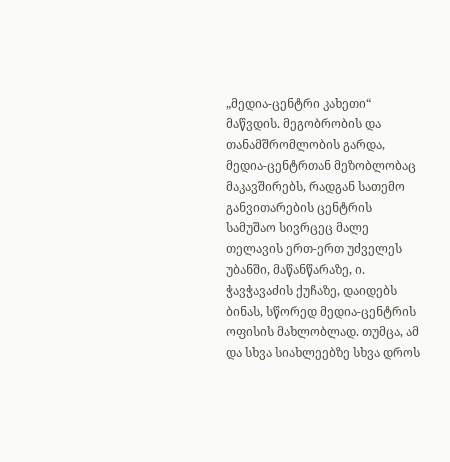„მედია-ცენტრი კახეთი“ მაწვდის. მეგობრობის და თანამშრომლობის გარდა, მედია-ცენტრთან მეზობლობაც მაკავშირებს, რადგან სათემო განვითარების ცენტრის სამუშაო სივრცეც მალე თელავის ერთ-ერთ უძველეს უბანში, მაწანწარაზე, ი. ჭავჭავაძის ქუჩაზე, დაიდებს ბინას, სწორედ მედია-ცენტრის ოფისის მახლობლად. თუმცა, ამ და სხვა სიახლეებზე სხვა დროს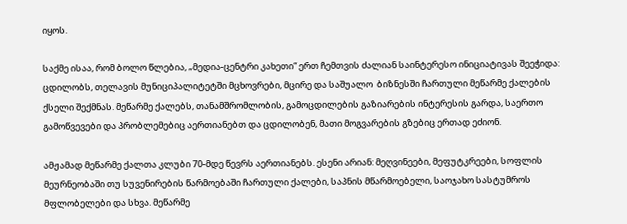იყოს.

საქმე ისაა, რომ ბოლო წლებია, „მედია-ცენტრი კახეთი“ ერთ ჩემთვის ძალიან საინტერესო ინიციატივას შეეჭიდა: ცდილობს, თელავის მუნიციპალიტეტში მცხოვრები, მცირე და საშუალო  ბიზნესში ჩართული მეწარმე ქალების ქსელი შექმნას. მეწარმე ქალებს, თანამშრომლობის, გამოცდილების გაზიარების ინტერესის გარდა, საერთო გამოწვევები და პრობლემებიც აერთიანებთ და ცდილობენ, მათი მოგვარების გზებიც ერთად ეძიონ.

ამჟამად მეწარმე ქალთა კლუბი 70-მდე წევრს აერთიანებს. ესენი არიან: მეღვინეები, მეფუტკრეები, სოფლის მეურნეობაში თუ სუვენირების წარმოებაში ჩართული ქალები, საპნის მწარმოებელი, საოჯახო სასტუმროს მფლობელები და სხვა. მეწარმე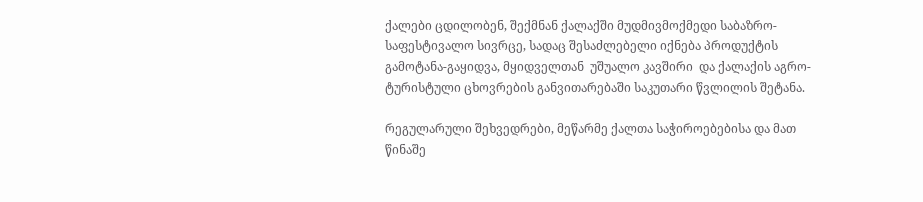ქალები ცდილობენ, შექმნან ქალაქში მუდმივმოქმედი საბაზრო-საფესტივალო სივრცე, სადაც შესაძლებელი იქნება პროდუქტის გამოტანა-გაყიდვა, მყიდველთან  უშუალო კავშირი  და ქალაქის აგრო-ტურისტული ცხოვრების განვითარებაში საკუთარი წვლილის შეტანა.

რეგულარული შეხვედრები, მეწარმე ქალთა საჭიროებებისა და მათ წინაშე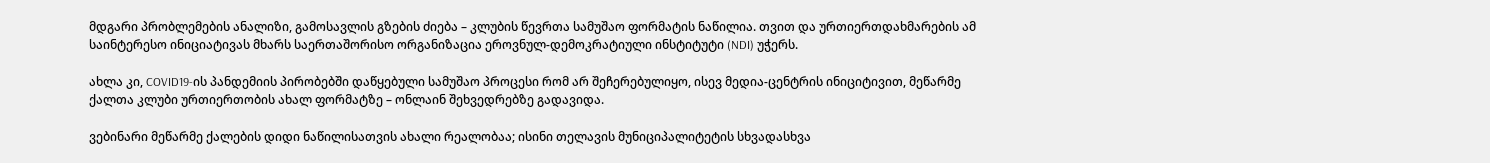მდგარი პრობლემების ანალიზი, გამოსავლის გზების ძიება – კლუბის წევრთა სამუშაო ფორმატის ნაწილია. თვით და ურთიერთდახმარების ამ საინტერესო ინიციატივას მხარს საერთაშორისო ორგანიზაცია ეროვნულ-დემოკრატიული ინსტიტუტი (NDI) უჭერს.

ახლა კი, COVID19-ის პანდემიის პირობებში დაწყებული სამუშაო პროცესი რომ არ შეჩერებულიყო, ისევ მედია-ცენტრის ინიციტივით, მეწარმე ქალთა კლუბი ურთიერთობის ახალ ფორმატზე – ონლაინ შეხვედრებზე გადავიდა.

ვებინარი მეწარმე ქალების დიდი ნაწილისათვის ახალი რეალობაა; ისინი თელავის მუნიციპალიტეტის სხვადასხვა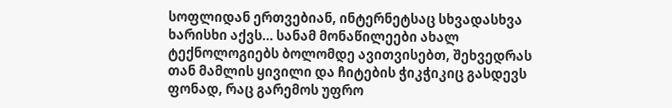სოფლიდან ერთვებიან, ინტერნეტსაც სხვადასხვა ხარისხი აქვს… სანამ მონაწილეები ახალ ტექნოლოგიებს ბოლომდე ავითვისებთ, შეხვედრას თან მამლის ყივილი და ჩიტების ჭიკჭიკიც გასდევს ფონად, რაც გარემოს უფრო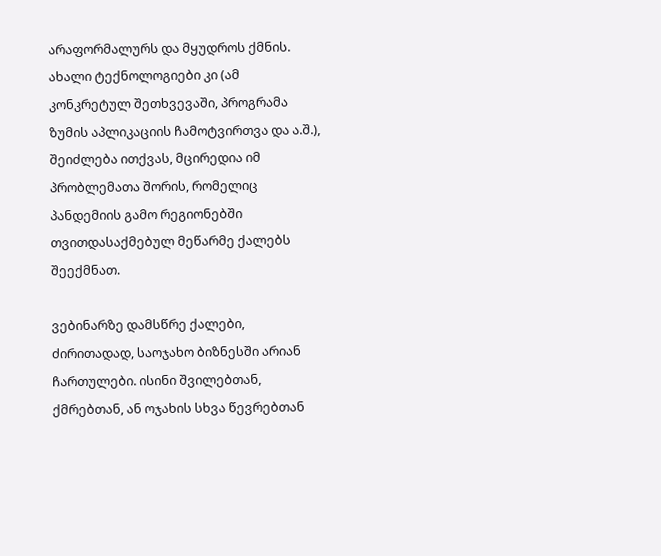არაფორმალურს და მყუდროს ქმნის. ახალი ტექნოლოგიები კი (ამ კონკრეტულ შეთხვევაში, პროგრამა ზუმის აპლიკაციის ჩამოტვირთვა და ა.შ.), შეიძლება ითქვას, მცირედია იმ პრობლემათა შორის, რომელიც პანდემიის გამო რეგიონებში თვითდასაქმებულ მეწარმე ქალებს შეექმნათ.

ვებინარზე დამსწრე ქალები, ძირითადად, საოჯახო ბიზნესში არიან ჩართულები. ისინი შვილებთან, ქმრებთან, ან ოჯახის სხვა წევრებთან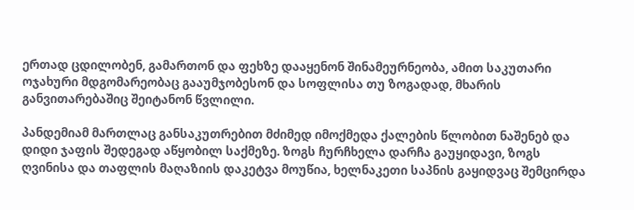ერთად ცდილობენ, გამართონ და ფეხზე დააყენონ შინამეურნეობა, ამით საკუთარი ოჯახური მდგომარეობაც გააუმჯობესონ და სოფლისა თუ ზოგადად, მხარის განვითარებაშიც შეიტანონ წვლილი.

პანდემიამ მართლაც განსაკუთრებით მძიმედ იმოქმედა ქალების წლობით ნაშენებ და  დიდი ჯაფის შედეგად აწყობილ საქმეზე. ზოგს ჩურჩხელა დარჩა გაუყიდავი, ზოგს  ღვინისა და თაფლის მაღაზიის დაკეტვა მოუწია, ხელნაკეთი საპნის გაყიდვაც შემცირდა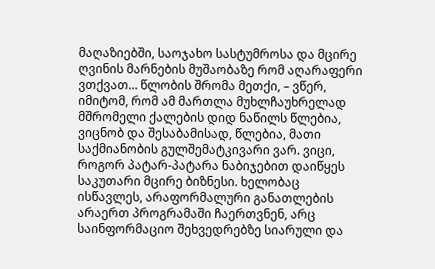მაღაზიებში, საოჯახო სასტუმროსა და მცირე ღვინის მარნების მუშაობაზე რომ აღარაფერი ვთქვათ… წლობის შრომა მეთქი, – ვწერ, იმიტომ, რომ ამ მართლა მუხლჩაუხრელად მშრომელი ქალების დიდ ნაწილს წლებია, ვიცნობ და შესაბამისად, წლებია, მათი საქმიანობის გულშემატკივარი ვარ. ვიცი, როგორ პატარ-პატარა ნაბიჯებით დაიწყეს საკუთარი მცირე ბიზნესი. ხელობაც ისწავლეს, არაფორმალური განათლების არაერთ პროგრამაში ჩაერთვნენ, არც საინფორმაციო შეხვედრებზე სიარული და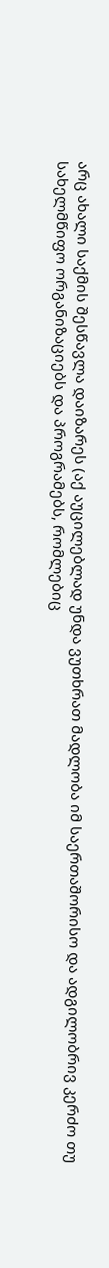არც ახალი საქმის შესწავლა დაიზარეს (აქ აუცილებლად უნდა ვუთხრათ მადლობა იმ საერთაშორისო და ადგილობრივ კერძო თუ სახელმწიფო ორგანიზაციებს და პროგრამებს, რომლებიც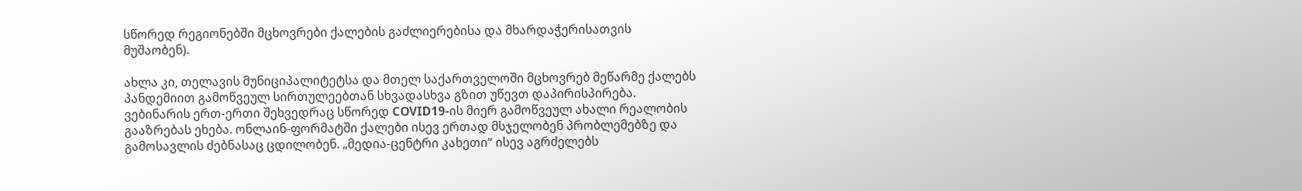სწორედ რეგიონებში მცხოვრები ქალების გაძლიერებისა და მხარდაჭერისათვის მუშაობენ).

ახლა კი, თელავის მუნიციპალიტეტსა და მთელ საქართველოში მცხოვრებ მეწარმე ქალებს პანდემიით გამოწვეულ სირთულეებთან სხვადასხვა გზით უწევთ დაპირისპირება. ვებინარის ერთ-ერთი შეხვედრაც სწორედ COVID19-ის მიერ გამოწვეულ ახალი რეალობის გააზრებას ეხება. ონლაინ-ფორმატში ქალები ისევ ერთად მსჯელობენ პრობლემებზე და გამოსავლის ძებნასაც ცდილობენ. „მედია-ცენტრი კახეთი“ ისევ აგრძელებს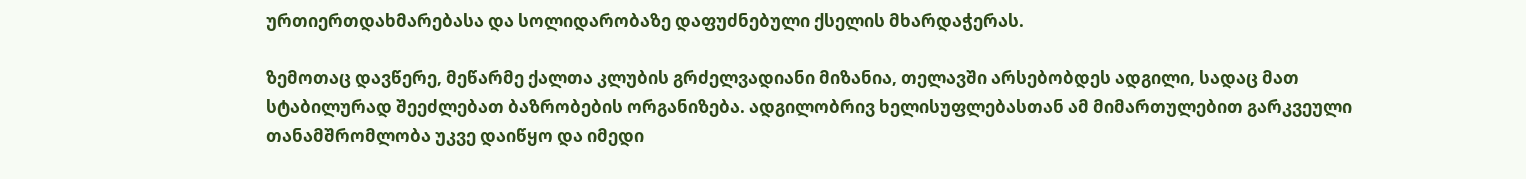ურთიერთდახმარებასა და სოლიდარობაზე დაფუძნებული ქსელის მხარდაჭერას.

ზემოთაც დავწერე, მეწარმე ქალთა კლუბის გრძელვადიანი მიზანია, თელავში არსებობდეს ადგილი, სადაც მათ სტაბილურად შეეძლებათ ბაზრობების ორგანიზება. ადგილობრივ ხელისუფლებასთან ამ მიმართულებით გარკვეული თანამშრომლობა უკვე დაიწყო და იმედი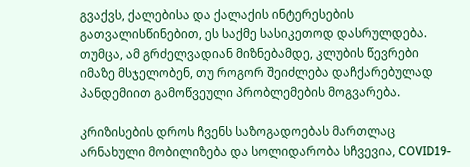გვაქვს, ქალებისა და ქალაქის ინტერესების გათვალისწინებით, ეს საქმე სასიკეთოდ დასრულდება. თუმცა, ამ გრძელვადიან მიზნებამდე, კლუბის წევრები იმაზე მსჯელობენ, თუ როგორ შეიძლება დაჩქარებულად პანდემიით გამოწვეული პრობლემების მოგვარება.

კრიზისების დროს ჩვენს საზოგადოებას მართლაც არნახული მობილიზება და სოლიდარობა სჩვევია, COVID19-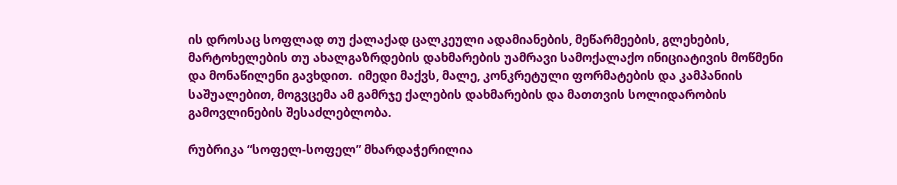ის დროსაც სოფლად თუ ქალაქად ცალკეული ადამიანების, მეწარმეების, გლეხების, მარტოხელების თუ ახალგაზრდების დახმარების უამრავი სამოქალაქო ინიციატივის მოწმენი და მონაწილენი გავხდით.  იმედი მაქვს, მალე, კონკრეტული ფორმატების და კამპანიის საშუალებით, მოგვცემა ამ გამრჯე ქალების დახმარების და მათთვის სოლიდარობის გამოვლინების შესაძლებლობა.

რუბრიკა “სოფელ-სოფელ” მხარდაჭერილია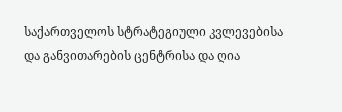საქართველოს სტრატეგიული კვლევებისა და განვითარების ცენტრისა და ღია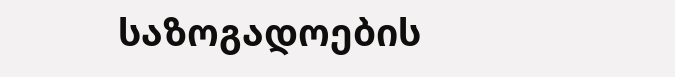საზოგადოების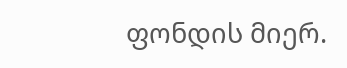ფონდის მიერ.